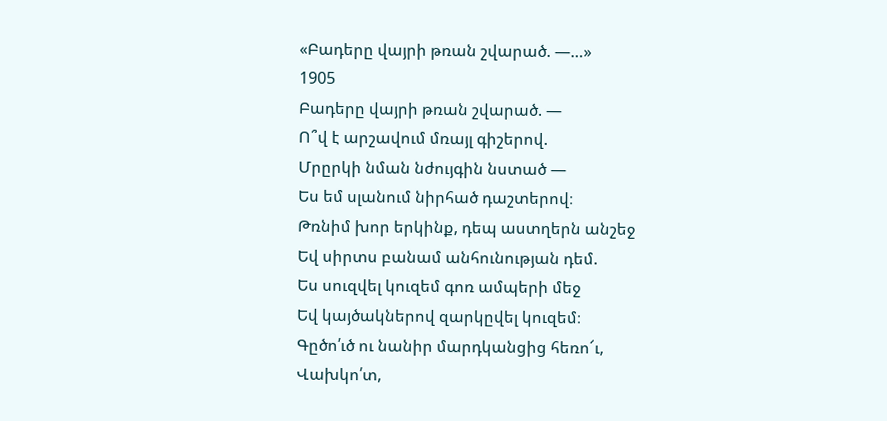«Բադերը վայրի թռան շվարած. —…»
1905
Բադերը վայրի թռան շվարած. —
Ո՞վ է արշավում մռայլ գիշերով.
Մրըրկի նման նժույգին նստած —
Ես եմ սլանում նիրհած դաշտերով։
Թռնիմ խոր երկինք, դեպ աստղերն անշեջ
Եվ սիրտս բանամ անհունության դեմ.
Ես սուզվել կուզեմ գոռ ամպերի մեջ
Եվ կայծակներով զարկըվել կուզեմ։
Գըծո՛ւծ ու նանիր մարդկանցից հեռո՜ւ,
Վախկո՛տ,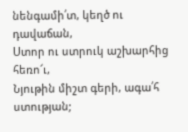նենգամի՛տ, կեղծ ու դավաճան,
Ստոր ու ստրուկ աշխարհից հեռո՜ւ,
Նյութին միշտ գերի, ագա՛հ ստության;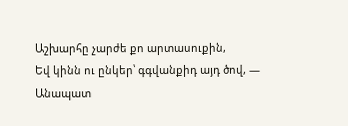Աշխարհը չարժե քո արտասուքին,
Եվ կինն ու ընկեր՝ գգվանքիդ այդ ծով, —
Անապատ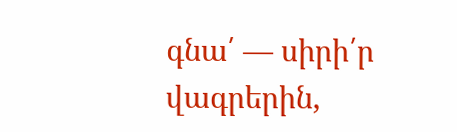գնա՛ — սիրի՛ր վագրերին,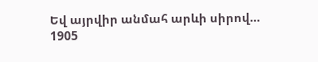Եվ այրվիր անմահ արևի սիրով…
1905